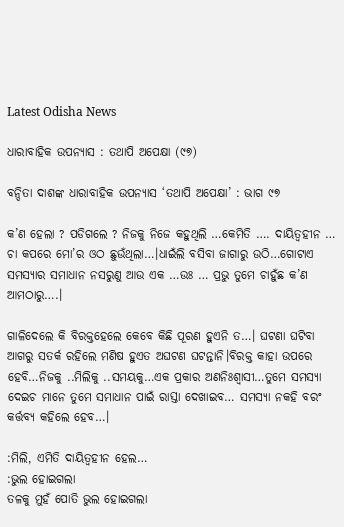Latest Odisha News

ଧାରାବାହିକ ଉପନ୍ୟାସ : ତଥାପି ଅପେକ୍ଷା (୯୭)

ବନ୍ଦିତା ଦାଶଙ୍କ ଧାରାବାହିକ ଉପନ୍ୟାସ ‘ତଥାପି ଅପେକ୍ଷା’ : ଭାଗ ୯୭

କ’ଣ ହେଲା ? ପଡିଗଲେ ? ନିଜକୁ ନିଜେ କହୁଥିଲି …କେମିତି …. ଦାୟିତ୍ୱହୀନ … ଚା କପରେ ମୋ’ର ଓଠ ଛୁଉଁଥିଲା…।ଧାଇଁଲି ବସିବା ଜାଗାରୁ ଉଠି…ଗୋଟାଏ ସମସ୍ୟାର ସମାଧାନ ନସରୁଣୁ ଆଉ ଏକ …ଉଃ … ପ୍ରଭୁ ତୁମେ ଚାହୁଁଛ କ’ଣ ଆମଠାରୁ….।

ଗାଳିଦେଲେ କି ବିରକ୍ତହେଲେ କେବେ କିଛି ପୂରଣ ହୁଏନି ତ…। ଘଟଣା ଘଟିବା ଆଗରୁ ସତର୍କ ରହିଲେ ମଣିଷ ହୁଏତ ଅଘଟଣ ଘଟନ୍ତାନି।ବିରକ୍ତ କାହା ଉପରେ ହେବି…ନିଜକୁ ..ମିଲିକୁ ..ସମୟକୁ…ଏକ ପ୍ରକାର ଅଣନିଃଶ୍ବାସୀ…ତୁମେ ସମସ୍ୟା ଦେଇଚ ମାନେ ତୁମେ ସମାଧାନ ପାଇଁ ରାସ୍ତା ଦେଖାଇବ… ସମସ୍ୟା ନକହି ବରଂ କର୍ତ୍ତବ୍ୟ କହିଲେ ହେବ…।

:ମିଲି, ଏମିତି ଦାୟିତ୍ୱହୀନ ହେଲ…
:ଭୁଲ ହୋଇଗଲା
ତଳକୁ ମୁହଁ ପୋତି ଭୁଲ ହୋଇଗଲା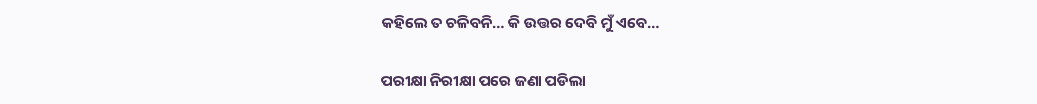କହିଲେ ତ ଚଳିବନି… କି ଉତ୍ତର ଦେବି ମୁଁ ଏବେ…

ପରୀକ୍ଷା ନିରୀକ୍ଷା ପରେ ଜଣା ପଡିଲା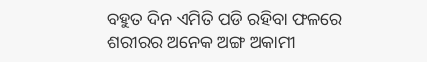ବହୁତ ଦିନ ଏମିତି ପଡି ରହିବା ଫଳରେ ଶରୀରର ଅନେକ ଅଙ୍ଗ ଅକାମୀ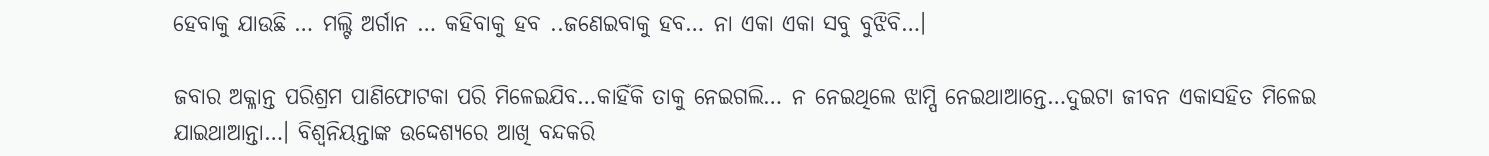ହେବାକୁ ଯାଉଛି … ମଲ୍ଟି ଅର୍ଗାନ … କହିବାକୁ ହବ ..ଜଣେଇବାକୁ ହବ… ନା ଏକା ଏକା ସବୁ ବୁଝିବି…।

ଜବାର ଅକ୍ଳାନ୍ତ ପରିଶ୍ରମ ପାଣିଫୋଟକା ପରି ମିଳେଇଯିବ…କାହିଁକି ତାକୁ ନେଇଗଲି… ନ ନେଇଥିଲେ ଝାମ୍ପି ନେଇଥାଆନ୍ତେ…ଦୁଇଟା ଜୀବନ ଏକାସହିତ ମିଳେଇ ଯାଇଥାଆନ୍ତା…। ବିଶ୍ବନିୟନ୍ତାଙ୍କ ଉଦ୍ଦେଶ୍ୟରେ ଆଖି ବନ୍ଦକରି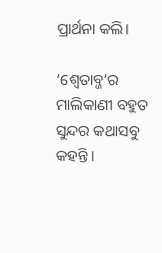ପ୍ରାର୍ଥନା କଲି।

‘ଶ୍ବେତାବ୍ଜ’ର ମାଲିକାଣୀ ବହୁତ ସୁନ୍ଦର କଥାସବୁ କହନ୍ତି।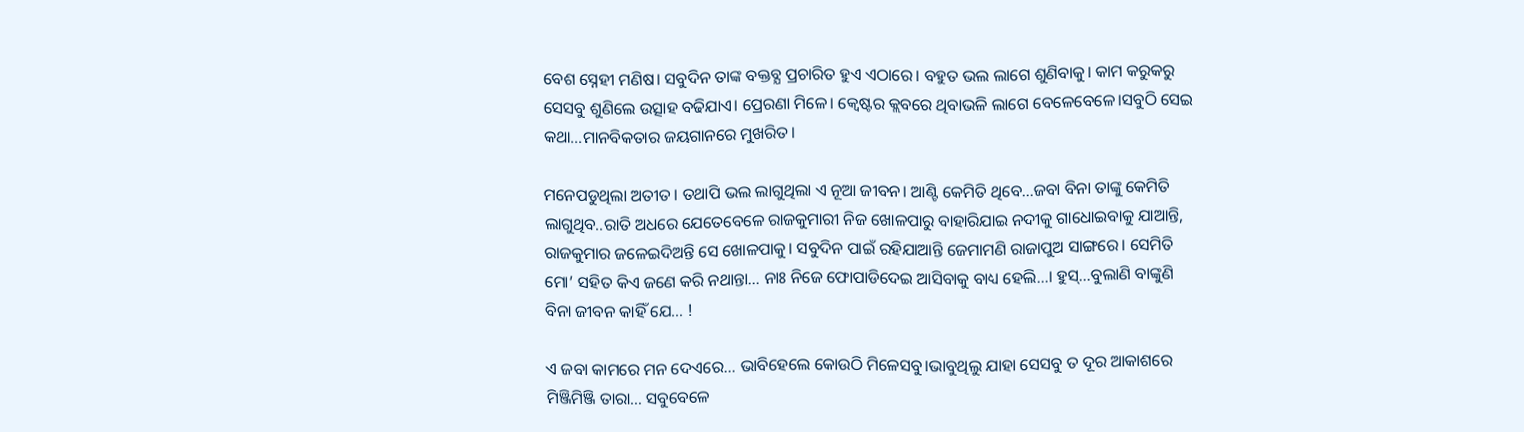ବେଶ ସ୍ନେହୀ ମଣିଷ। ସବୁଦିନ ତାଙ୍କ ବକ୍ତବ୍ଯ ପ୍ରଚାରିତ ହୁଏ ଏଠାରେ। ବହୁତ ଭଲ ଲାଗେ ଶୁଣିବାକୁ। କାମ କରୁକରୁ ସେସବୁ ଶୁଣିଲେ ଉତ୍ସାହ ବଢିଯାଏ। ପ୍ରେରଣା ମିଳେ। କ୍ବେଷ୍ଟର କ୍ଲବରେ ଥିବାଭଳି ଲାଗେ ବେଳେବେଳେ।ସବୁଠି ସେଇ କଥା…ମାନବିକତାର ଜୟଗାନରେ ମୁଖରିତ।

ମନେପଡୁଥିଲା ଅତୀତ। ତଥାପି ଭଲ ଲାଗୁଥିଲା ଏ ନୂଆ ଜୀବନ। ଆଣ୍ଟି କେମିତି ଥିବେ…ଜବା ବିନା ତାଙ୍କୁ କେମିତି ଲାଗୁଥିବ..ରାତି ଅଧରେ ଯେତେବେଳେ ରାଜକୁମାରୀ ନିଜ ଖୋଳପାରୁ ବାହାରିଯାଇ ନଦୀକୁ ଗାଧୋଇବାକୁ ଯାଆନ୍ତି, ରାଜକୁମାର ଜଳେଇଦିଅନ୍ତି ସେ ଖୋଳପାକୁ। ସବୁଦିନ ପାଇଁ ରହିଯାଆନ୍ତି ଜେମାମଣି ରାଜାପୁଅ ସାଙ୍ଗରେ। ସେମିତି ମୋ’ ସହିତ କିଏ ଜଣେ କରି ନଥାନ୍ତା… ନାଃ ନିଜେ ଫୋପାଡିଦେଇ ଆସିବାକୁ ବାଧ୍ୟ ହେଲି…। ହୁସ୍…ବୁଲାଣି ବାଙ୍କୁଣି ବିନା ଜୀବନ କାହିଁ ଯେ… !

ଏ ଜବା କାମରେ ମନ ଦେଏରେ… ଭାବିହେଲେ କୋଉଠି ମିଳେସବୁ।ଭାବୁଥିଲୁ ଯାହା ସେସବୁ ତ ଦୂର ଆକାଶରେ ମିଞ୍ଜିମିଞ୍ଜି ତାରା… ସବୁବେଳେ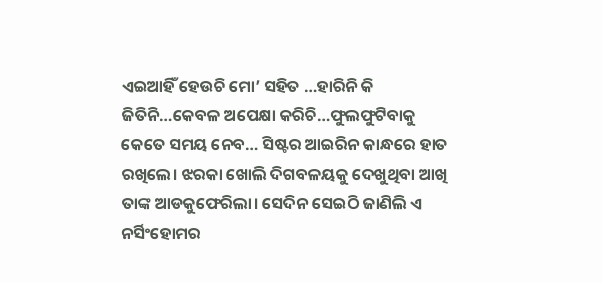ଏଇଆହିଁ ହେଉଚି ମୋ’ ସହିତ …ହାରିନି କି ଜିତିନି…କେବଳ ଅପେକ୍ଷା କରିଚି…ଫୁଲଫୁଟିବାକୁ କେତେ ସମୟ ନେବ… ସିଷ୍ଟର ଆଇରିନ କାନ୍ଧରେ ହାତ ରଖିଲେ। ଝରକା ଖୋଲି ଦିଗବଳୟକୁ ଦେଖୁଥିବା ଆଖି ତାଙ୍କ ଆଡକୁଫେରିଲା। ସେଦିନ ସେଇଠି ଜାଣିଲି ଏ ନର୍ସିଂହୋମର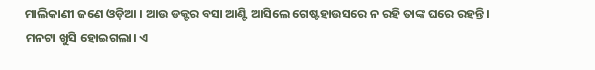ମାଲିକାଣୀ ଜଣେ ଓଡ଼ିଆ । ଆଉ ଡକ୍ଟର ବସା ଆଣ୍ଟି ଆସିଲେ ଗେଷ୍ଟହାଉସରେ ନ ରହି ତାଙ୍କ ଘରେ ରହନ୍ତି। ମନଟା ଖୁସି ହୋଇଗଲା। ଏ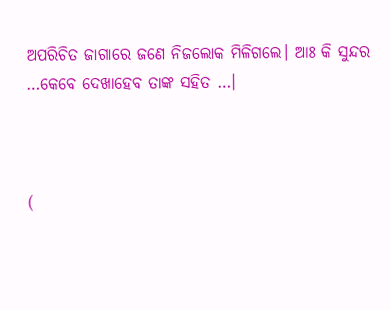ଅପରିଚିତ ଜାଗାରେ ଜଣେ ନିଜଲୋକ ମିଳିଗଲେ। ଆଃ କି ସୁନ୍ଦର …କେବେ ଦେଖାହେବ ତାଙ୍କ ସହିତ …।



(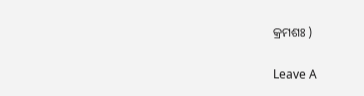କ୍ରମଶଃ )

Leave A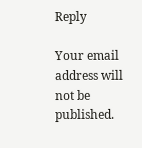Reply

Your email address will not be published.